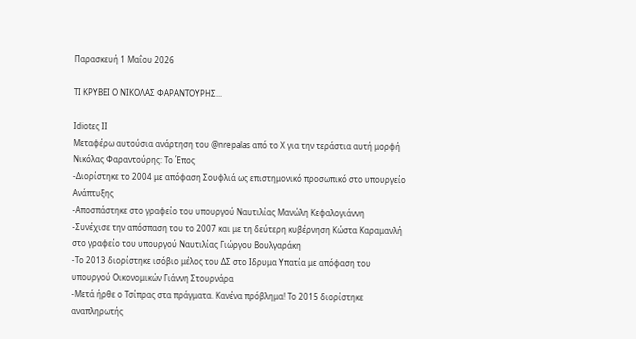Παρασκευή 1 Μαΐου 2026

ΤΙ ΚΡΥΒΕΙ Ο ΝΙΚΟΛΑΣ ΦΑΡΑΝΤΟΥΡΗΣ...

Idiotες ΙΙ
Μεταφέρω αυτούσια ανάρτηση του @nrepalas από το Χ για την τεράστια αυτή μορφή
Νικόλας Φαραντούρης: Το Έπος
-Διορίστηκε το 2004 με απόφαση Σουφλιά ως επιστημονικό προσωπικό στο υπουργείο Ανάπτυξης
-Αποσπάστηκε στο γραφείο του υπουργού Ναυτιλίας Μανώλη Κεφαλογιάννη
-Συνέχισε την απόσπαση του το 2007 και με τη δεύτερη κυβέρνηση Κώστα Καραμανλή στο γραφείο του υπουργού Ναυτιλίας Γιώργου Βουλγαράκη
-Το 2013 διορίστηκε ισόβιο μέλος του ΔΣ στο Ιδρυμα Υπατία με απόφαση του υπουργού Οικονομικών Γιάννη Στουρνάρα
-Μετά ήρθε ο Τσίπρας στα πράγματα. Κανένα πρόβλημα! Το 2015 διορίστηκε αναπληρωτής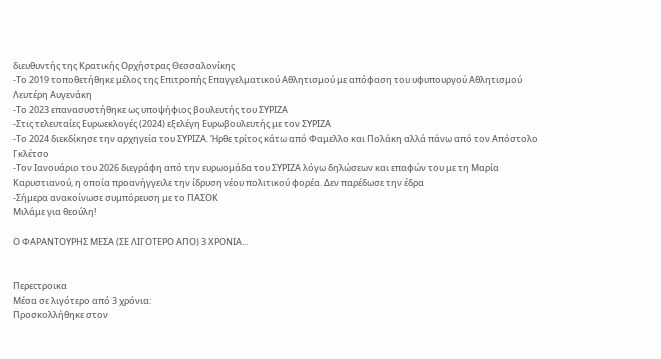διευθυντής της Κρατικής Ορχήστρας Θεσσαλονίκης
-Το 2019 τοποθετήθηκε μέλος της Επιτροπής Επαγγελματικού Αθλητισμού με απόφαση του υφυπουργού Αθλητισμού Λευτέρη Αυγενάκη
-Το 2023 επανασυστήθηκε ως υποψήφιος βουλευτής του ΣΥΡΙΖΑ
-Στις τελευταίες Ευρωεκλογές (2024) εξελέγη Ευρωβουλευτής με τον ΣΥΡΙΖΑ
-Το 2024 διεκδίκησε την αρχηγεία του ΣΥΡΙΖΑ. Ήρθε τρίτος κάτω από Φαμελλο και Πολάκη αλλά πάνω από τον Απόστολο Γκλέτσο
-Τον Ιανουάριο του 2026 διεγράφη από την ευρωομάδα του ΣΥΡΙΖΑ λόγω δηλώσεων και επαφών του με τη Μαρία Καρυστιανού, η οποία προανήγγειλε την ίδρυση νέου πολιτικού φορέα. Δεν παρέδωσε την έδρα
-Σήμερα ανακοίνωσε συμπόρευση με το ΠΑΣΟΚ
Μιλάμε για θεούλη!

Ο ΦΑΡΑΝΤΟΥΡΗΣ ΜΕΣΑ (ΣΕ ΛΙΓΟΤΕΡΟ ΑΠΟ) 3 ΧΡΟΝΙΑ...


Περεcτροικα
Μέσα σε λιγότερο από 3 χρόνια:
Προσκολλήθηκε στον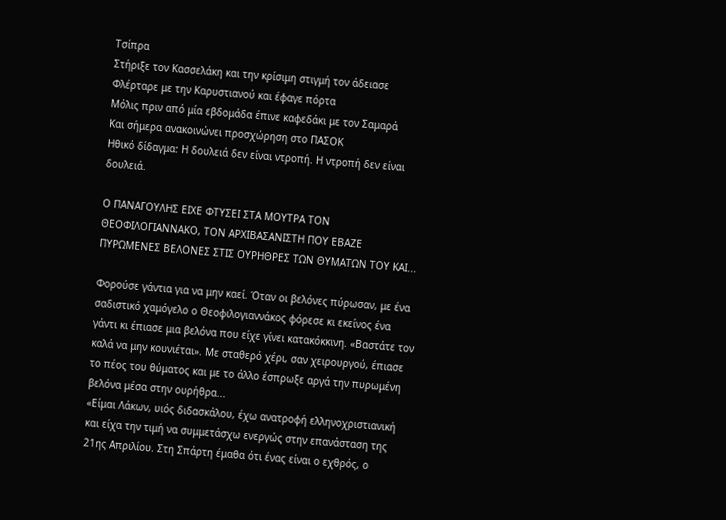Τσίπρα
Στήριξε τον Κασσελάκη και την κρίσιμη στιγμή τον άδειασε
Φλέρταρε με την Καρυστιανού και έφαγε πόρτα
Μόλις πριν από μία εβδομάδα έπινε καφεδάκι με τον Σαμαρά
Και σήμερα ανακοινώνει προσχώρηση στο ΠΑΣΟΚ
Ηθικό δίδαγμα: Η δουλειά δεν είναι ντροπή. Η ντροπή δεν είναι δουλειά.

Ο ΠΑΝΑΓΟΥΛΗΣ ΕΙΧΕ ΦΤΥΣΕΙ ΣΤΑ ΜΟΥΤΡΑ ΤΟΝ ΘΕΟΦΙΛΟΓΙΑΝΝΑΚΟ, ΤΟΝ ΑΡΧΙΒΑΣΑΝΙΣΤΗ ΠΟΥ ΕΒΑΖΕ ΠΥΡΩΜΕΝΕΣ ΒΕΛΟΝΕΣ ΣΤΙΣ ΟΥΡΗΘΡΕΣ ΤΩΝ ΘΥΜΑΤΩΝ ΤΟΥ ΚΑΙ...

Φορούσε γάντια για να μην καεί. Όταν οι βελόνες πύρωσαν, με ένα σαδιστικό χαμόγελο ο Θεοφιλογιαννάκος φόρεσε κι εκείνος ένα γάντι κι έπιασε μια βελόνα που είχε γίνει κατακόκκινη. «Βαστάτε τον καλά να μην κουνιέται». Με σταθερό χέρι, σαν χειρουργού, έπιασε το πέος του θύματος και με το άλλο έσπρωξε αργά την πυρωμένη βελόνα μέσα στην ουρήθρα...
«Είμαι Λάκων, υιός διδασκάλου, έχω ανατροφή ελληνοχριστιανική και είχα την τιμή να συμμετάσχω ενεργώς στην επανάσταση της 21ης Απριλίου. Στη Σπάρτη έμαθα ότι ένας είναι ο εχθρός, ο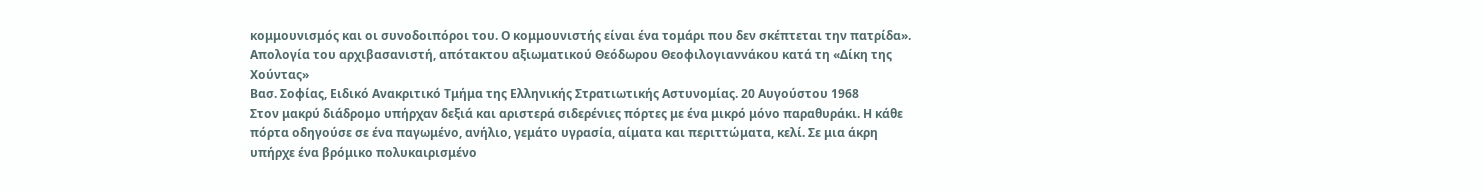κομμουνισμός και οι συνοδοιπόροι του. Ο κομμουνιστής είναι ένα τομάρι που δεν σκέπτεται την πατρίδα».
Απολογία του αρχιβασανιστή, απότακτου αξιωματικού Θεόδωρου Θεοφιλογιαννάκου κατά τη «Δίκη της Χούντας»
Βασ. Σοφίας, Ειδικό Ανακριτικό Τμήμα της Ελληνικής Στρατιωτικής Αστυνομίας. 20 Αυγούστου 1968
Στον μακρύ διάδρομο υπήρχαν δεξιά και αριστερά σιδερένιες πόρτες με ένα μικρό μόνο παραθυράκι. Η κάθε πόρτα οδηγούσε σε ένα παγωμένο, ανήλιο, γεμάτο υγρασία, αίματα και περιττώματα, κελί. Σε μια άκρη υπήρχε ένα βρόμικο πολυκαιρισμένο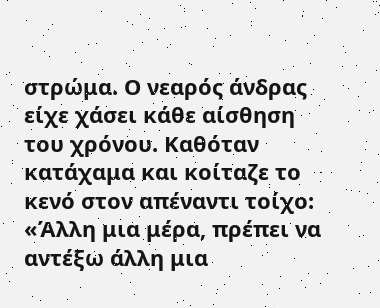στρώμα. Ο νεαρός άνδρας είχε χάσει κάθε αίσθηση του χρόνου. Καθόταν κατάχαμα και κοίταζε το κενό στον απέναντι τοίχο: «Άλλη μια μέρα, πρέπει να αντέξω άλλη μια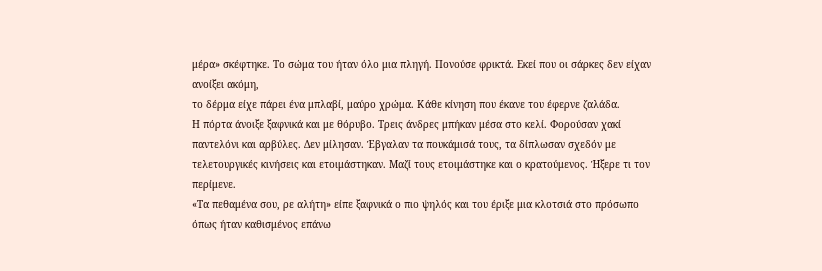μέρα» σκέφτηκε. Το σώμα του ήταν όλο μια πληγή. Πονούσε φρικτά. Εκεί που οι σάρκες δεν είχαν ανοίξει ακόμη,
το δέρμα είχε πάρει ένα μπλαβί, μαύρο χρώμα. Κάθε κίνηση που έκανε του έφερνε ζαλάδα.
Η πόρτα άνοιξε ξαφνικά και με θόρυβο. Τρεις άνδρες μπήκαν μέσα στο κελί. Φορούσαν χακί παντελόνι και αρβύλες. Δεν μίλησαν. Έβγαλαν τα πουκάμισά τους, τα δίπλωσαν σχεδόν με τελετουργικές κινήσεις και ετοιμάστηκαν. Μαζί τους ετοιμάστηκε και ο κρατούμενος. Ήξερε τι τον περίμενε.
«Τα πεθαμένα σου, ρε αλήτη» είπε ξαφνικά ο πιο ψηλός και του έριξε μια κλοτσιά στο πρόσωπο όπως ήταν καθισμένος επάνω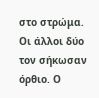στο στρώμα. Οι άλλοι δύο τον σήκωσαν όρθιο. Ο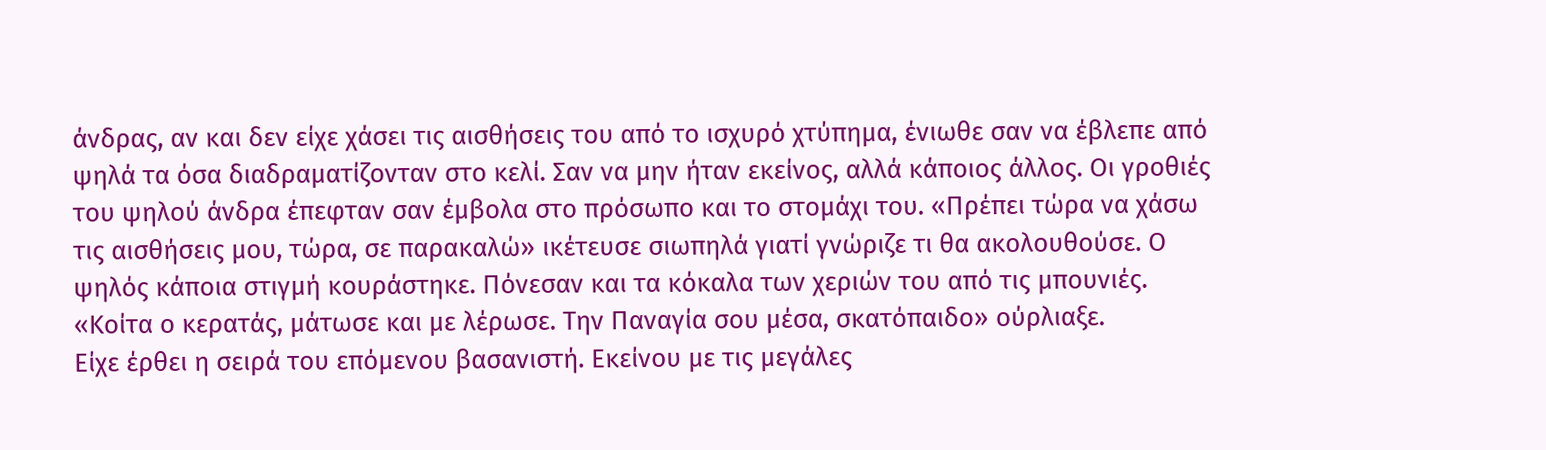άνδρας, αν και δεν είχε χάσει τις αισθήσεις του από το ισχυρό χτύπημα, ένιωθε σαν να έβλεπε από ψηλά τα όσα διαδραματίζονταν στο κελί. Σαν να μην ήταν εκείνος, αλλά κάποιος άλλος. Οι γροθιές του ψηλού άνδρα έπεφταν σαν έμβολα στο πρόσωπο και το στομάχι του. «Πρέπει τώρα να χάσω τις αισθήσεις μου, τώρα, σε παρακαλώ» ικέτευσε σιωπηλά γιατί γνώριζε τι θα ακολουθούσε. Ο ψηλός κάποια στιγμή κουράστηκε. Πόνεσαν και τα κόκαλα των χεριών του από τις μπουνιές. «Κοίτα ο κερατάς, μάτωσε και με λέρωσε. Την Παναγία σου μέσα, σκατόπαιδο» ούρλιαξε.
Είχε έρθει η σειρά του επόμενου βασανιστή. Εκείνου με τις μεγάλες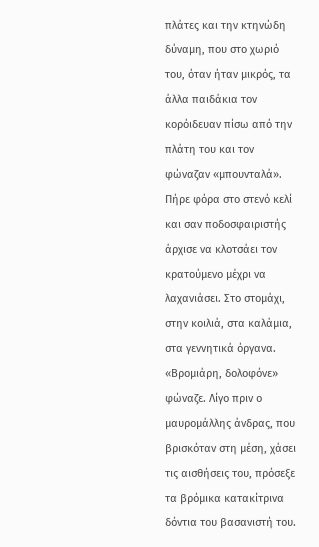πλάτες και την κτηνώδη δύναμη, που στο χωριό του, όταν ήταν μικρός, τα άλλα παιδάκια τον κορόιδευαν πίσω από την πλάτη του και τον φώναζαν «μπουνταλά». Πήρε φόρα στο στενό κελί και σαν ποδοσφαιριστής άρχισε να κλοτσάει τον κρατούμενο μέχρι να λαχανιάσει. Στο στομάχι, στην κοιλιά, στα καλάμια, στα γεννητικά όργανα. «Βρομιάρη, δολοφόνε» φώναζε. Λίγο πριν ο μαυρομάλλης άνδρας, που βρισκόταν στη μέση, χάσει τις αισθήσεις του, πρόσεξε τα βρόμικα κατακίτρινα δόντια του βασανιστή του.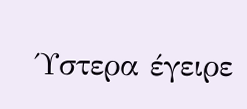Ύστερα έγειρε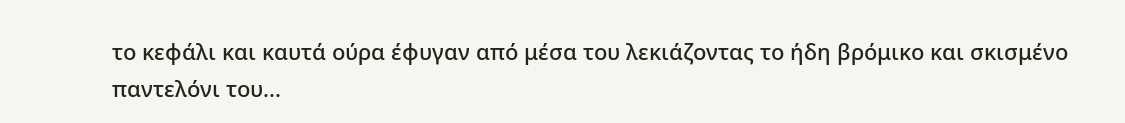το κεφάλι και καυτά ούρα έφυγαν από μέσα του λεκιάζοντας το ήδη βρόμικο και σκισμένο παντελόνι του...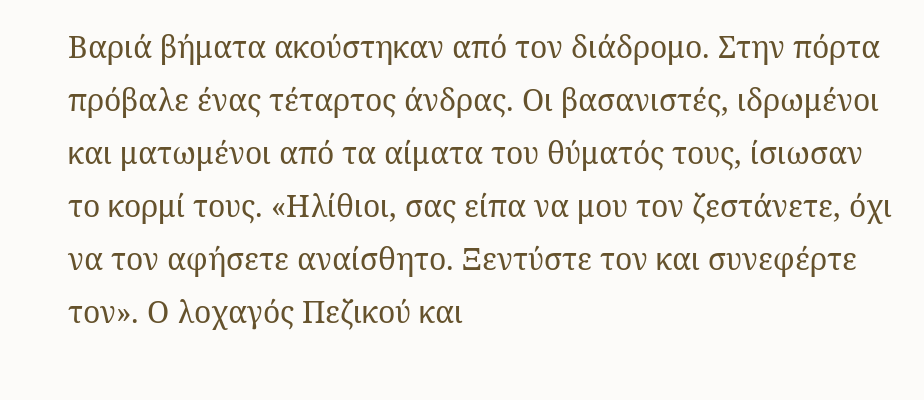Βαριά βήματα ακούστηκαν από τον διάδρομο. Στην πόρτα πρόβαλε ένας τέταρτος άνδρας. Οι βασανιστές, ιδρωμένοι και ματωμένοι από τα αίματα του θύματός τους, ίσιωσαν το κορμί τους. «Ηλίθιοι, σας είπα να μου τον ζεστάνετε, όχι να τον αφήσετε αναίσθητο. Ξεντύστε τον και συνεφέρτε τον». Ο λοχαγός Πεζικού και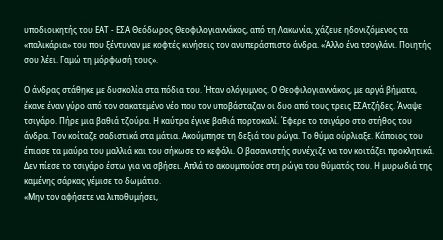υποδιοικητής του ΕΑΤ - ΕΣΑ Θεόδωρος Θεοφιλογιαννάκος, από τη Λακωνία, χάζευε ηδονιζόμενος τα «παλικάρια» του που ξέντυναν με κοφτές κινήσεις τον ανυπεράσπιστο άνδρα. «Άλλο ένα τσογλάνι. Ποιητής σου λέει. Γαμώ τη μόρφωσή τους».

Ο άνδρας στάθηκε με δυσκολία στα πόδια του. Ήταν ολόγυμνος. Ο Θεοφιλογιαννάκος, με αργά βήματα, έκανε έναν γύρο από τον σακατεμένο νέο που τον υποβάσταζαν οι δυο από τους τρεις ΕΣΑτζήδες. Άναψε τσιγάρο. Πήρε μια βαθιά τζούρα. Η καύτρα έγινε βαθιά πορτοκαλί. Έφερε το τσιγάρο στο στήθος του άνδρα. Τον κοίταζε σαδιστικά στα μάτια. Ακούμπησε τη δεξιά του ρώγα. Το θύμα ούρλιαξε. Κάποιος του έπιασε τα μαύρα του μαλλιά και του σήκωσε το κεφάλι. Ο βασανιστής συνέχιζε να τον κοιτάζει προκλητικά. Δεν πίεσε το τσιγάρο έστω για να σβήσει. Απλά το ακουμπούσε στη ρώγα του θύματός του. Η μυρωδιά της καμένης σάρκας γέμισε το δωμάτιο.
«Μην τον αφήσετε να λιποθυμήσει,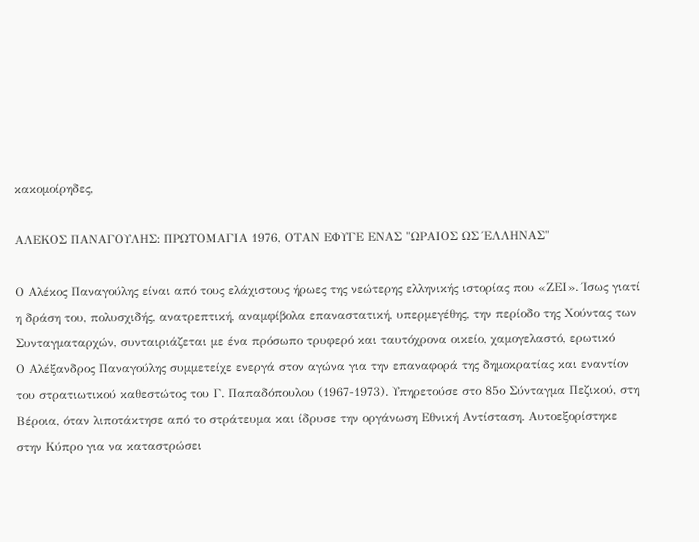κακομοίρηδες,

ΑΛΕΚΟΣ ΠΑΝΑΓΟΥΛΗΣ: ΠΡΩΤΟΜΑΓΙΑ 1976, ΟΤΑΝ ΕΦΥΓΕ ΕΝΑΣ "ΩΡΑΙΟΣ ΩΣ ΈΛΛΗΝΑΣ"

Ο Αλέκος Παναγούλης είναι από τους ελάχιστους ήρωες της νεώτερης ελληνικής ιστορίας που «ΖΕΙ». Ίσως γιατί η δράση του, πολυσχιδής, ανατρεπτική, αναμφίβολα επαναστατική, υπερμεγέθης, την περίοδο της Χούντας των Συνταγματαρχών, συνταιριάζεται με ένα πρόσωπο τρυφερό και ταυτόχρονα οικείο, χαμογελαστό, ερωτικό
Ο Αλέξανδρος Παναγούλης συμμετείχε ενεργά στον αγώνα για την επαναφορά της δημοκρατίας και εναντίον του στρατιωτικού καθεστώτος του Γ. Παπαδόπουλου (1967-1973). Υπηρετούσε στο 85ο Σύνταγμα Πεζικού, στη Βέροια, όταν λιποτάκτησε από το στράτευμα και ίδρυσε την οργάνωση Εθνική Αντίσταση. Αυτοεξορίστηκε στην Κύπρο για να καταστρώσει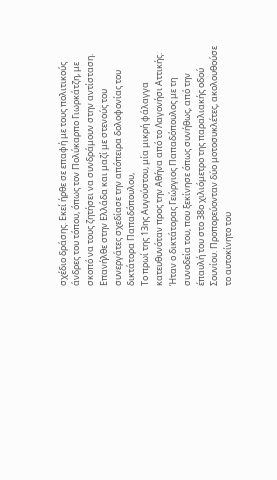σχέδιο δράσης. Εκεί ήρθε σε επαφή με τους πολιτικούς άνδρες του τόπου, όπως τον Πολύκαρπο Γιωρκάτζη, με σκοπό να τους ζητήσει να συνδράμουν στην αντίσταση. Επανήλθε στην Ελλάδα και μαζί με στενούς του συνεργάτες σχεδίασε την απόπειρα δολοφονίας του δικτάτορα Παπαδόπουλου,
Το πρωί της 13ης Αυγούστου, μία μικρή φάλαγγα κατευθυνόταν προς την Αθήνα από το Λαγονήσι Αττικής. Ήταν ο δικτάτορας Γεώργιος Παπαδόπουλος με τη συνοδεία του, που ξεκίνησε όπως συνήθως, από την έπαυλή του στο 38ο χιλιόμετρο της παραλιακής οδού Σουνίου. Προπορεύονταν δύο μοτοσυκλέτες, ακολουθούσε το αυτοκίνητο του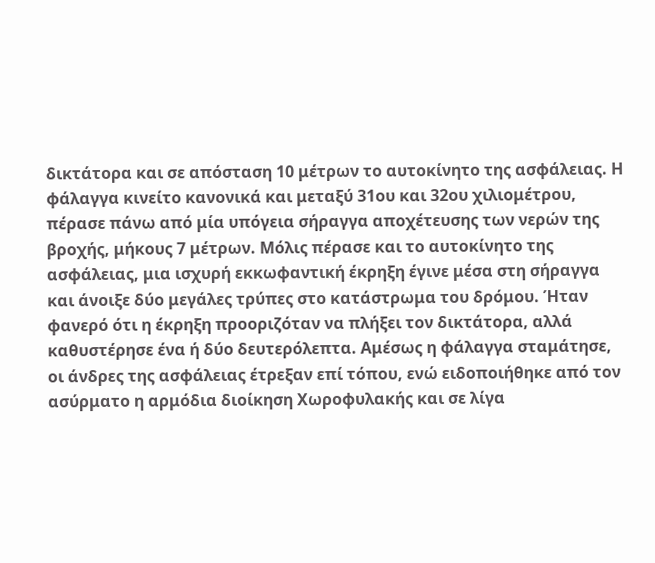δικτάτορα και σε απόσταση 10 μέτρων το αυτοκίνητο της ασφάλειας. Η φάλαγγα κινείτο κανονικά και μεταξύ 31ου και 32ου χιλιομέτρου, πέρασε πάνω από μία υπόγεια σήραγγα αποχέτευσης των νερών της βροχής, μήκους 7 μέτρων. Μόλις πέρασε και το αυτοκίνητο της ασφάλειας, μια ισχυρή εκκωφαντική έκρηξη έγινε μέσα στη σήραγγα και άνοιξε δύο μεγάλες τρύπες στο κατάστρωμα του δρόμου. Ήταν φανερό ότι η έκρηξη προοριζόταν να πλήξει τον δικτάτορα, αλλά καθυστέρησε ένα ή δύο δευτερόλεπτα. Αμέσως η φάλαγγα σταμάτησε, οι άνδρες της ασφάλειας έτρεξαν επί τόπου, ενώ ειδοποιήθηκε από τον ασύρματο η αρμόδια διοίκηση Χωροφυλακής και σε λίγα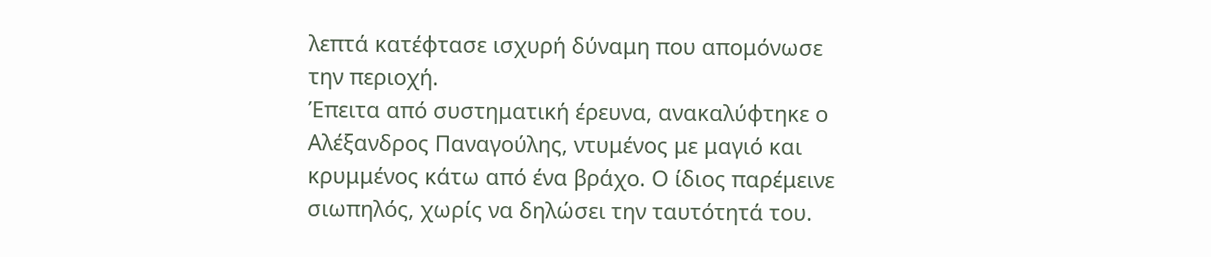λεπτά κατέφτασε ισχυρή δύναμη που απομόνωσε την περιοχή.
Έπειτα από συστηματική έρευνα, ανακαλύφτηκε ο Αλέξανδρος Παναγούλης, ντυμένος με μαγιό και κρυμμένος κάτω από ένα βράχο. Ο ίδιος παρέμεινε σιωπηλός, χωρίς να δηλώσει την ταυτότητά του.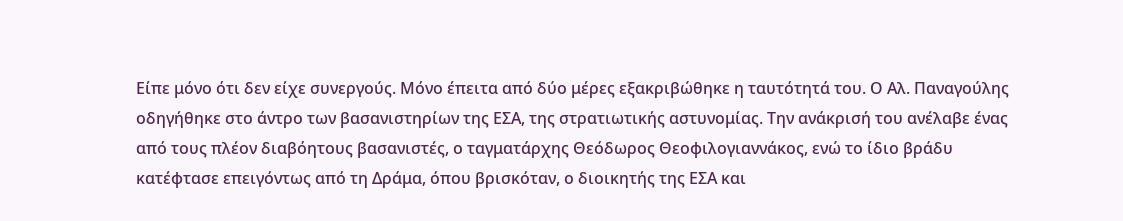Είπε μόνο ότι δεν είχε συνεργούς. Μόνο έπειτα από δύο μέρες εξακριβώθηκε η ταυτότητά του. Ο Αλ. Παναγούλης οδηγήθηκε στο άντρο των βασανιστηρίων της ΕΣΑ, της στρατιωτικής αστυνομίας. Την ανάκρισή του ανέλαβε ένας από τους πλέον διαβόητους βασανιστές, ο ταγματάρχης Θεόδωρος Θεοφιλογιαννάκος, ενώ το ίδιο βράδυ κατέφτασε επειγόντως από τη Δράμα, όπου βρισκόταν, ο διοικητής της ΕΣΑ και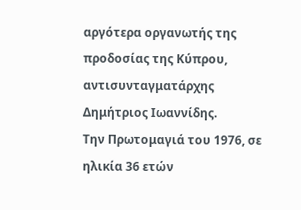αργότερα οργανωτής της προδοσίας της Κύπρου, αντισυνταγματάρχης Δημήτριος Ιωαννίδης.
Την Πρωτομαγιά του 1976, σε ηλικία 36 ετών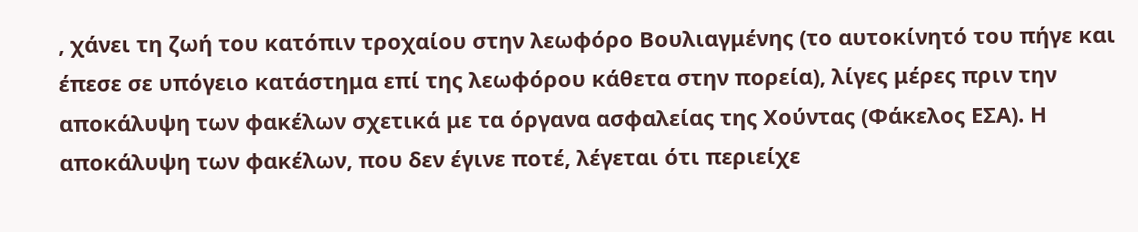, χάνει τη ζωή του κατόπιν τροχαίου στην λεωφόρο Βουλιαγμένης (το αυτοκίνητό του πήγε και έπεσε σε υπόγειο κατάστημα επί της λεωφόρου κάθετα στην πορεία), λίγες μέρες πριν την αποκάλυψη των φακέλων σχετικά με τα όργανα ασφαλείας της Χούντας (Φάκελος ΕΣΑ). Η αποκάλυψη των φακέλων, που δεν έγινε ποτέ, λέγεται ότι περιείχε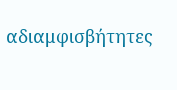αδιαμφισβήτητες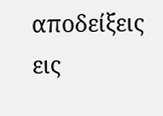αποδείξεις εις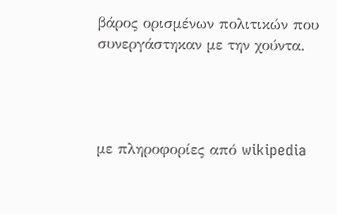βάρος ορισμένων πολιτικών που συνεργάστηκαν με την χούντα.




με πληροφορίες από wikipedia